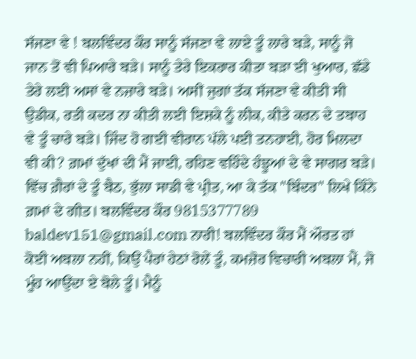ਸੱਜਣਾ ਵੇ ! ਬਲਵਿੰਦਰ ਕੌਰ ਸਾਨੂੰ ਸੱਜਣਾ ਵੇ ਲਾਏ ਤੂੰ ਲਾਰੇ ਬੜੇ, ਸਾਨੂੰ ਜੋ ਜਾਨ ਤੋਂ ਵੀ ਪਿਆਰੇ ਬੜੇ। ਸਾਨੂੰ ਤੇਰੇ ਇਕਰਾਰ ਕੀਤਾ ਬੜਾ ਈ ਖੁਆਰ, ਛੱਡੇ ਤੇਰੇ ਲਈ ਅਸਾਂ ਵੇ ਨਜ਼ਾਰੇ ਬੜੇ। ਅਸੀਂ ਜੁਗਾਂ ਤੱਕ ਸੱਜਣਾ ਵੇ ਕੀਤੀ ਸੀ ਉਡੀਕ, ਰਤੀ ਕਦਰ ਨਾ ਕੀਤੀ ਲਈ ਇਸ਼ਕੇ ਨੂੰ ਲੀਕ, ਕੀਤੇ ਕਰਨ ਦੇ ਤਬਾਹ ਵੇ ਤੂੰ ਚਾਰੇ ਬੜੇ। ਜਿੰਦ ਹੋ ਗਈ ਵੀਰਾਨ ਪੱਲੇ ਪਈ ਤਨਹਾਈ, ਹੋਰ ਮਿਲਦਾ ਵੀ ਕੀ? ਗ਼ਮਾਂ ਦੁੱਖਾਂ ਦੀ ਮੈਂ ਜਾਈ, ਰਹਿਣ ਵਹਿੰਦੇ ਹੰਝੂਆਂ ਦੇ ਵੇ ਸਾਗਰ ਬੜੇ। ਵਿੱਚ ਗ਼ੈਰਾਂ ਦੇ ਤੂੰ ਬੈਠ, ਭੁੱਲਾ ਸਾਡੀ ਵੇ ਪ੍ਰੀਤ, ਆ ਕੇ ਤੱਕ "ਬਿੰਦਰ" ਲਿਖੇ ਕਿੰਨੇ ਗ਼ਮਾਂ ਦੇ ਗੀਤ। ਬਲਵਿੰਦਰ ਕੌਰ 9815377789 baldev151@gmail.com ਨਾਰੀ! ਬਲਵਿੰਦਰ ਕੌਰ ਮੈਂ ਔਰਤ ਹਾਂ ਕੋਈ ਅਬਲਾ ਨਹੀਂ, ਕਿਉਂ ਪੈਰਾਂ ਹੇਠਾਂ ਰੋਲੇਂ ਤੂੰ, ਕਮਜ਼ੋਰ ਵਿਚਾਰੀ ਅਬਲਾ ਮੈਂ, ਜੋ ਮੂੰਹ ਆਉਂਦਾ ਏ ਬੋਲੇ ਤੂੰ। ਮੈਨੂੰ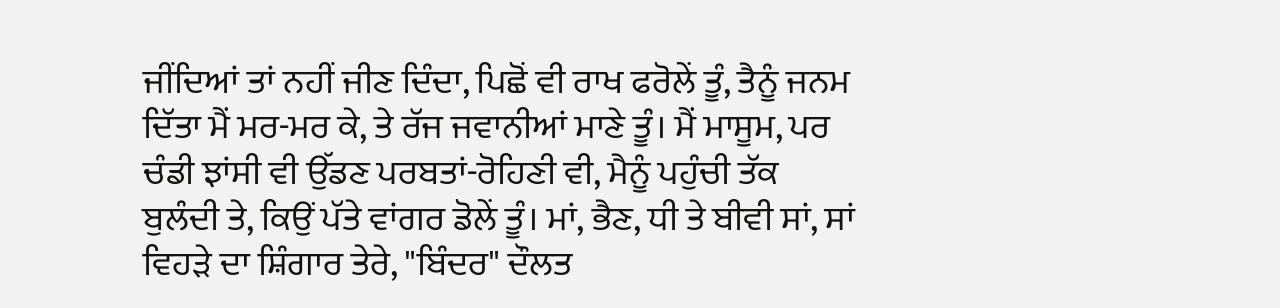ਜੀਂਦਿਆਂ ਤਾਂ ਨਹੀਂ ਜੀਣ ਦਿੰਦਾ, ਪਿਛੋਂ ਵੀ ਰਾਖ ਫਰੋਲੇਂ ਤੂੰ, ਤੈਨੂੰ ਜਨਮ ਦਿੱਤਾ ਮੈਂ ਮਰ-ਮਰ ਕੇ, ਤੇ ਰੱਜ ਜਵਾਨੀਆਂ ਮਾਣੇ ਤੂੰ। ਮੈਂ ਮਾਸੂਮ, ਪਰ ਚੰਡੀ ਝਾਂਸੀ ਵੀ ਉੱਡਣ ਪਰਬਤਾਂ-ਰੋਹਿਣੀ ਵੀ, ਮੈਨੂੰ ਪਹੁੰਚੀ ਤੱਕ ਬੁਲੰਦੀ ਤੇ, ਕਿਉਂ ਪੱਤੇ ਵਾਂਗਰ ਡੋਲੇਂ ਤੂੰ। ਮਾਂ, ਭੈਣ, ਧੀ ਤੇ ਬੀਵੀ ਸਾਂ, ਸਾਂ ਵਿਹੜੇ ਦਾ ਸ਼ਿੰਗਾਰ ਤੇਰੇ, "ਬਿੰਦਰ" ਦੌਲਤ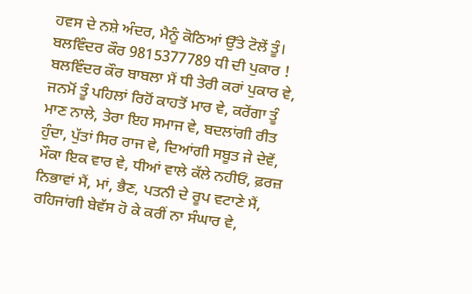ਹਵਸ ਦੇ ਨਸ਼ੇ ਅੰਦਰ, ਮੈਨੂੰ ਕੋਠਿਆਂ ਉੱਤੇ ਟੋਲੇਂ ਤੂੰ। ਬਲਵਿੰਦਰ ਕੌਰ 9815377789 ਧੀ ਦੀ ਪੁਕਾਰ ! ਬਲਵਿੰਦਰ ਕੌਰ ਬਾਬਲਾ ਮੈਂ ਧੀ ਤੇਰੀ ਕਰਾਂ ਪੁਕਾਰ ਵੇ, ਜਨਮੋਂ ਤੂੰ ਪਹਿਲਾਂ ਰਿਹੋਂ ਕਾਹਤੋਂ ਮਾਰ ਵੇ, ਕਰੇਂਗਾ ਤੂੰ ਮਾਣ ਨਾਲੇ, ਤੇਰਾ ਇਹ ਸਮਾਜ ਵੇ, ਬਦਲਾਂਗੀ ਰੀਤ ਹੁੰਦਾ, ਪੁੱਤਾਂ ਸਿਰ ਰਾਜ ਵੇ, ਦਿਆਂਗੀ ਸਬੂਤ ਜੇ ਦੇਵੇਂ, ਮੌਕਾ ਇਕ ਵਾਰ ਵੇ, ਧੀਆਂ ਵਾਲੇ ਕੱਲੇ ਨਹੀਓਂ, ਫ਼ਰਜ਼ ਨਿਭਾਵਾਂ ਮੈਂ, ਮਾਂ, ਭੈਣ, ਪਤਨੀ ਦੇ ਰੂਪ ਵਟਾਣੇ ਮੈਂ, ਰਹਿਜਾਂਗੀ ਬੇਵੱਸ ਹੋ ਕੇ ਕਰੀਂ ਨਾ ਸੰਘਾਰ ਵੇ,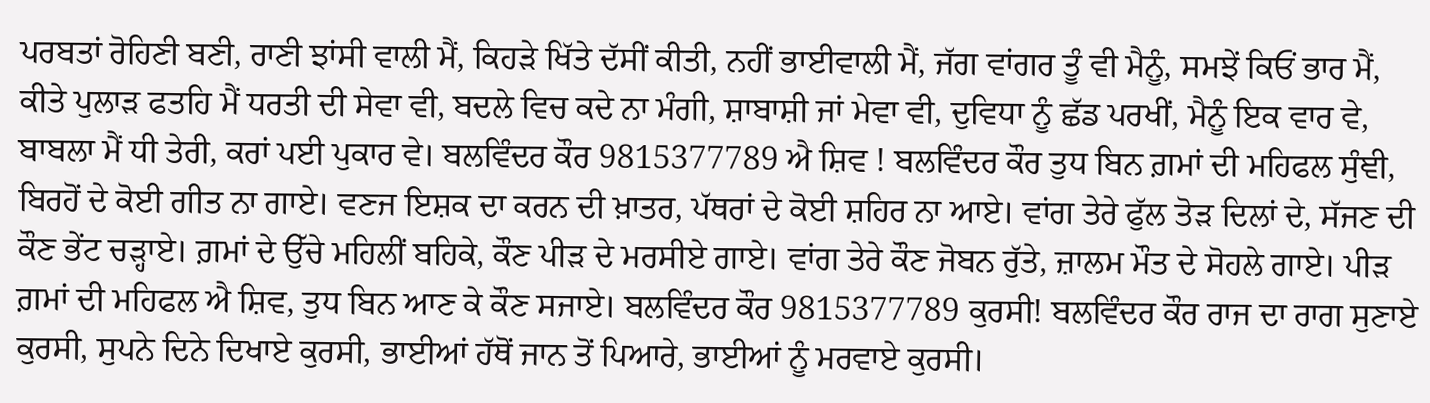ਪਰਬਤਾਂ ਰੋਹਿਣੀ ਬਣੀ, ਰਾਣੀ ਝਾਂਸੀ ਵਾਲੀ ਮੈਂ, ਕਿਹੜੇ ਖਿੱਤੇ ਦੱਸੀਂ ਕੀਤੀ, ਨਹੀਂ ਭਾਈਵਾਲੀ ਮੈਂ, ਜੱਗ ਵਾਂਗਰ ਤੂੰ ਵੀ ਮੈਨੂੰ, ਸਮਝੇਂ ਕਿਓਂ ਭਾਰ ਮੈਂ, ਕੀਤੇ ਪੁਲਾੜ ਫਤਹਿ ਮੈਂ ਧਰਤੀ ਦੀ ਸੇਵਾ ਵੀ, ਬਦਲੇ ਵਿਚ ਕਦੇ ਨਾ ਮੰਗੀ, ਸ਼ਾਬਾਸ਼ੀ ਜਾਂ ਮੇਵਾ ਵੀ, ਦੁਵਿਧਾ ਨੂੰ ਛੱਡ ਪਰਖੀਂ, ਮੈਨੂੰ ਇਕ ਵਾਰ ਵੇ, ਬਾਬਲਾ ਮੈਂ ਧੀ ਤੇਰੀ, ਕਰਾਂ ਪਈ ਪੁਕਾਰ ਵੇ। ਬਲਵਿੰਦਰ ਕੌਰ 9815377789 ਐ ਸ਼ਿਵ ! ਬਲਵਿੰਦਰ ਕੌਰ ਤੁਧ ਬਿਨ ਗ਼ਮਾਂ ਦੀ ਮਹਿਫਲ ਸੁੰਞੀ, ਬਿਰਹੋਂ ਦੇ ਕੋਈ ਗੀਤ ਨਾ ਗਾਏ। ਵਣਜ ਇਸ਼ਕ ਦਾ ਕਰਨ ਦੀ ਖ਼ਾਤਰ, ਪੱਥਰਾਂ ਦੇ ਕੋਈ ਸ਼ਹਿਰ ਨਾ ਆਏ। ਵਾਂਗ ਤੇਰੇ ਫੁੱਲ ਤੋੜ ਦਿਲਾਂ ਦੇ, ਸੱਜਣ ਦੀ ਕੌਣ ਭੇਂਟ ਚੜ੍ਹਾਏ। ਗ਼ਮਾਂ ਦੇ ਉੱਚੇ ਮਹਿਲੀਂ ਬਹਿਕੇ, ਕੌਣ ਪੀੜ ਦੇ ਮਰਸੀਏ ਗਾਏ। ਵਾਂਗ ਤੇਰੇ ਕੌਣ ਜੋਬਨ ਰੁੱਤੇ, ਜ਼ਾਲਮ ਮੌਤ ਦੇ ਸੋਹਲੇ ਗਾਏ। ਪੀੜ ਗ਼ਮਾਂ ਦੀ ਮਹਿਫਲ ਐ ਸ਼ਿਵ, ਤੁਧ ਬਿਨ ਆਣ ਕੇ ਕੌਣ ਸਜਾਏ। ਬਲਵਿੰਦਰ ਕੌਰ 9815377789 ਕੁਰਸੀ! ਬਲਵਿੰਦਰ ਕੌਰ ਰਾਜ ਦਾ ਰਾਗ ਸੁਣਾਏ ਕੁਰਸੀ, ਸੁਪਨੇ ਦਿਨੇ ਦਿਖਾਏ ਕੁਰਸੀ, ਭਾਈਆਂ ਹੱਥੋਂ ਜਾਨ ਤੋਂ ਪਿਆਰੇ, ਭਾਈਆਂ ਨੂੰ ਮਰਵਾਏ ਕੁਰਸੀ।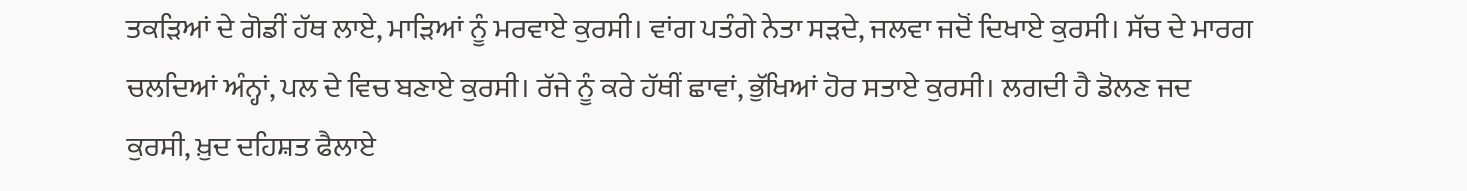ਤਕੜਿਆਂ ਦੇ ਗੋਡੀਂ ਹੱਥ ਲਾਏ, ਮਾੜਿਆਂ ਨੂੰ ਮਰਵਾਏ ਕੁਰਸੀ। ਵਾਂਗ ਪਤੰਗੇ ਨੇਤਾ ਸੜਦੇ, ਜਲਵਾ ਜਦੋਂ ਦਿਖਾਏ ਕੁਰਸੀ। ਸੱਚ ਦੇ ਮਾਰਗ ਚਲਦਿਆਂ ਅੰਨ੍ਹਾਂ, ਪਲ ਦੇ ਵਿਚ ਬਣਾਏ ਕੁਰਸੀ। ਰੱਜੇ ਨੂੰ ਕਰੇ ਹੱਥੀਂ ਛਾਵਾਂ, ਭੁੱਖਿਆਂ ਹੋਰ ਸਤਾਏ ਕੁਰਸੀ। ਲਗਦੀ ਹੈ ਡੋਲਣ ਜਦ ਕੁਰਸੀ, ਖ਼ੁਦ ਦਹਿਸ਼ਤ ਫੈਲਾਏ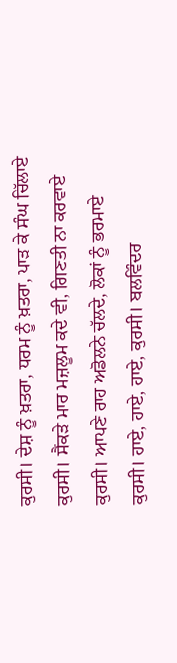ਕੁਰਸੀ। ਦੇਸ਼ ਨੂੰ ਖ਼ਤਰਾ, ਧਰਮ ਨੂੰ ਖ਼ਤਰਾ, ਪਾੜ ਕੇ ਸੰਘ ਚਿੱਲਾਏ ਕੁਰਸੀ। ਸੈਂਕੜੇ ਮਾਰ ਮਜ਼ਲੂਮ ਕਦੇ ਵੀ, ਗਿਣਤੀ ਨਾ ਕਰਵਾਏ ਕੁਰਸੀ। ਆਪਣੇ ਰਾਹ ਅਡੋਲਨੇ ਚੱਲਦੇ, ਲੋਕਾਂ ਨੂੰ ਭਰਮਾਏ ਕੁਰਸੀ। ਹਾਏ, ਹਾਏ, ਹਾਏ, ਕੁਰਸੀ। ਬਲਵਿੰਦਰ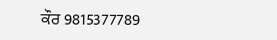ਕੌਰ 9815377789